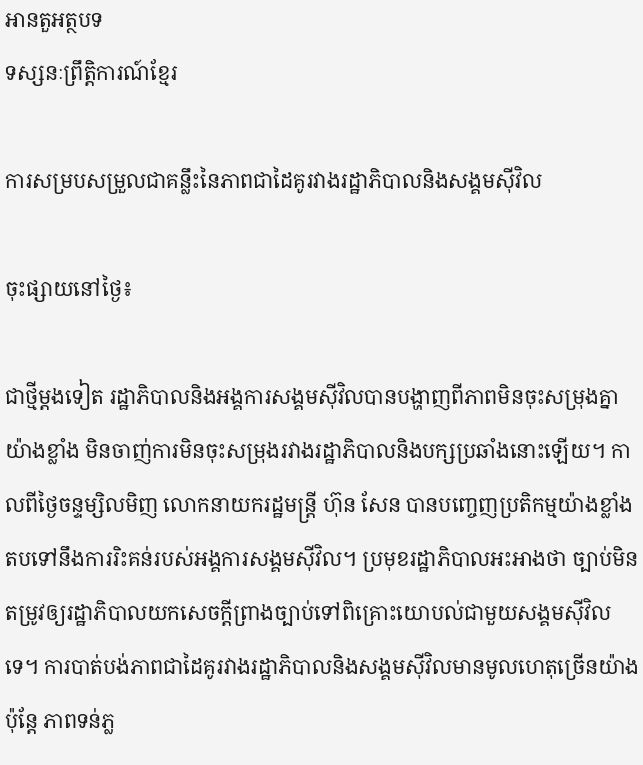អានតួអត្ថបទ
ទស្សនៈព្រឹត្តិការណ៍ខ្មែរ

ការសម្របសម្រួលជាគន្លឹះនៃភាពជាដៃគូរវាងរដ្ឋាភិបាលនិងសង្គមស៊ីវិល

ចុះផ្សាយនៅថ្ងៃ៖

ជាថ្មីម្តងទៀត រដ្ឋាភិបាលនិងអង្គការសង្គមស៊ីវិលបានបង្ហាញពីភាពមិនចុះសម្រុងគ្នាយ៉ាងខ្លាំង មិនចាញ់ការមិនចុះសម្រុងរវាងរដ្ឋាភិបាលនិងបក្សប្រឆាំងនោះឡើយ។ កាលពីថ្ងៃចន្ទម្សិលមិញ លោកនាយករដ្ឋមន្ត្រី ហ៊ុន សែន បានបញ្ចេញប្រតិកម្មយ៉ាងខ្លាំងតបទៅនឹងការរិះគន់របស់អង្គការសង្គមស៊ីវិល។ ប្រមុខរដ្ឋាភិបាលអះអាងថា ច្បាប់មិនតម្រូវឲ្យរដ្ឋាភិបាលយកសេចក្តីព្រាងច្បាប់ទៅពិគ្រោះយោបល់ជាមួយសង្គមស៊ីវិលទេ។ ការបាត់បង់ភាពជាដៃគូរវាងរដ្ឋាភិបាលនិងសង្គមស៊ីវិលមានមូលហេតុច្រើនយ៉ាង ប៉ុន្តែ ភាពទន់ភ្ល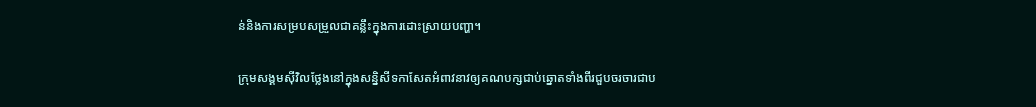ន់និងការសម្របសម្រួលជាគន្លឹះក្នុងការដោះស្រាយបញ្ហា។

ក្រុមសង្គមស៊ីវិលថ្លែងនៅក្នុងសន្និសីទកាសែតអំពាវនាវឲ្យគណបក្សជាប់ឆ្នោតទាំងពីរជួបចរចារជាប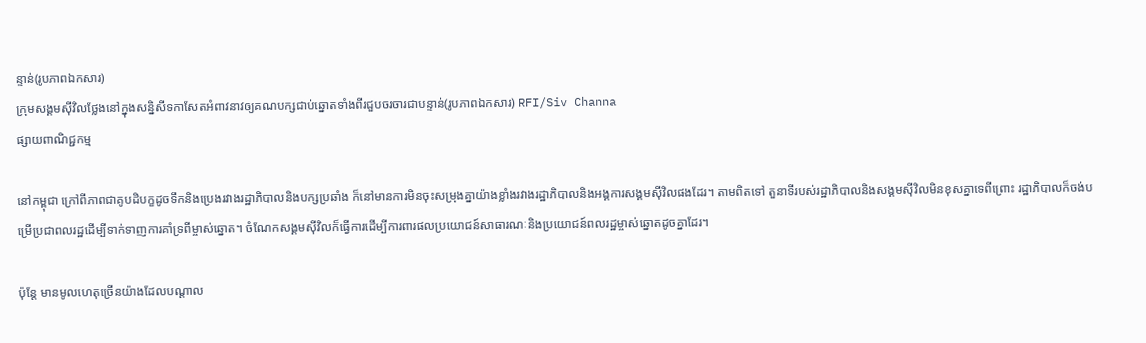ន្ទាន់(រូបភាពឯកសារ)
ក្រុមសង្គមស៊ីវិលថ្លែងនៅក្នុងសន្និសីទកាសែតអំពាវនាវឲ្យគណបក្សជាប់ឆ្នោតទាំងពីរជួបចរចារជាបន្ទាន់(រូបភាពឯកសារ) RFI/Siv Channa
ផ្សាយពាណិជ្ជកម្ម

នៅកម្ពុជា ក្រៅពីភាពជាគូបដិបក្ខដូចទឹកនិងប្រេងរវាងរដ្ឋាភិបាលនិងបក្សប្រឆាំង ក៏នៅមានការមិនចុះសម្រុងគ្នាយ៉ាងខ្លាំងរវាងរដ្ឋាភិបាលនិងអង្គការសង្គមស៊ីវិលផងដែរ។ តាមពិតទៅ តួនាទីរបស់រដ្ឋាភិបាលនិងសង្គមស៊ីវិលមិនខុសគ្នាទេពីព្រោះ រដ្ឋាភិបាលក៏ចង់បម្រើប្រជាពលរដ្ឋដើម្បីទាក់ទាញការគាំទ្រពីម្ចាស់ឆ្នោត។ ចំណែកសង្គមស៊ីវិលក៏ធ្វើការដើម្បីការពារផលប្រយោជន៍សាធារណៈនិងប្រយោជន៍ពលរដ្ឋម្ចាស់ឆ្នោតដូចគ្នាដែរ។

ប៉ុន្តែ មានមូលហេតុច្រើនយ៉ាងដែលបណ្តាល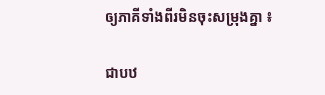ឲ្យភាគីទាំងពីរមិនចុះសម្រុងគ្នា ៖

ជាបឋ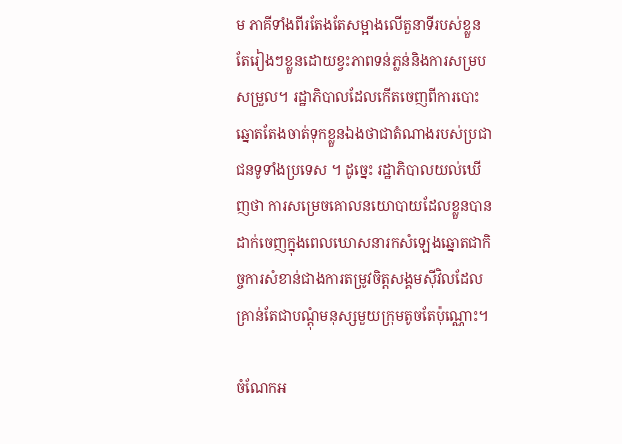ម ភាគីទាំងពីរតែងតែសម្អាងលើតួនាទីរបស់ខ្លួនតែរៀងៗខ្លួនដោយខ្វះភាពទន់ភ្លន់និងការសម្របសម្រួល។ រដ្ឋាភិបាលដែលកើតចេញពីការបោះឆ្នោតតែងចាត់ទុកខ្លួនឯងថាជាតំណាងរបស់ប្រជាជនទូទាំងប្រទេស ។ ដូច្នេះ រដ្ឋាភិបាលយល់ឃើញថា ការសម្រេចគោលនយោបាយដែលខ្លួនបានដាក់ចេញក្នុងពេលឃោសនារកសំឡេងឆ្នោតជាកិច្ចការសំខាន់ជាងការតម្រូវចិត្តសង្គមស៊ីវិលដែលគ្រាន់តែជាបណ្តុំមនុស្សមួយក្រុមតូចតែប៉ុណ្ណោះ។

ចំណែកអ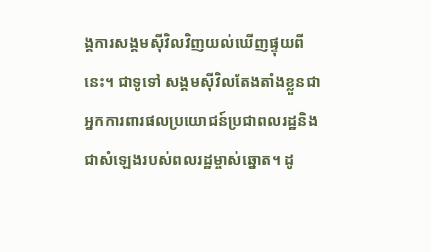ង្គការសង្គមស៊ីវិលវិញយល់ឃើញផ្ទុយពីនេះ។ ជាទូទៅ សង្គមស៊ីវិលតែងតាំងខ្លួនជាអ្នកការពារផលប្រយោជន៍ប្រជាពលរដ្ឋនិងជាសំឡេងរបស់ពលរដ្ឋម្ចាស់ឆ្នោត។ ដូ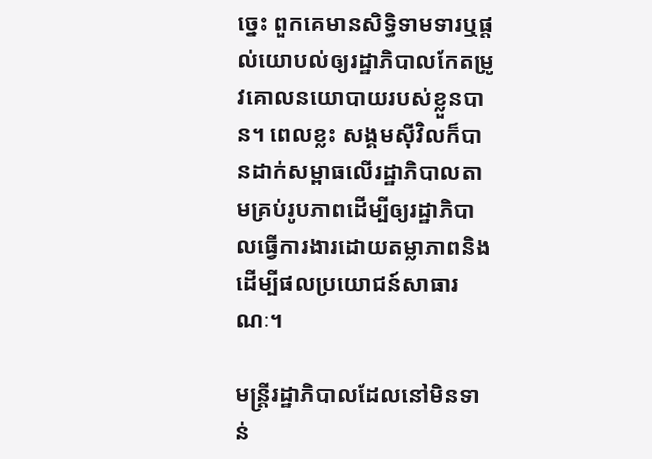ច្នេះ ពួកគេមានសិទ្ធិទាមទារឬផ្តល់យោបល់ឲ្យរដ្ឋាភិបាលកែតម្រូវគោលនយោបាយរបស់ខ្លួនបាន។ ពេលខ្លះ សង្គមស៊ីវិលក៏បានដាក់សម្ពាធលើរដ្ឋាភិបាលតាមគ្រប់រូបភាពដើម្បីឲ្យរដ្ឋាភិបាលធ្វើការងារដោយតម្លាភាពនិងដើម្បីផលប្រយោជន៍សាធារណៈ។

មន្ត្រីរដ្ឋាភិបាលដែលនៅមិនទាន់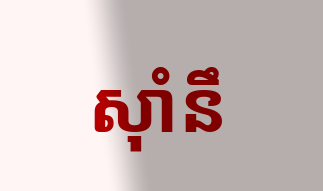ស៊ាំនឹ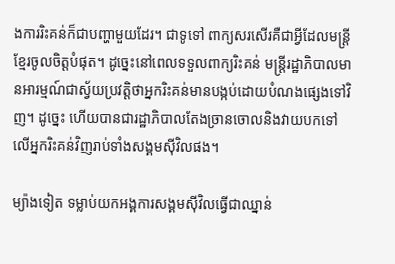ងការរិះគន់ក៏ជាបញ្ហាមួយដែរ។ ជាទូទៅ ពាក្យសរសើរគឺជាអ្វីដែលមន្ត្រីខ្មែរចូលចិត្តបំផុត។ ដូច្នេះនៅពេលទទួលពាក្យរិះគន់ មន្ត្រីរដ្ឋាភិបាលមានអារម្មណ៍ជាស្វ័យប្រវត្តិថាអ្នករិះគន់មានបង្កប់ដោយបំណងផ្សេងទៅវិញ។ ដូច្នេះ ហើយបានជារដ្ឋាភិបាលតែងច្រានចោលនិងវាយបកទៅលើអ្នករិះគន់វិញរាប់ទាំងសង្គមស៊ីវិលផង។

ម្យ៉ាងទៀត ទម្លាប់យកអង្គការសង្គមស៊ីវិលធ្វើជាឈ្នាន់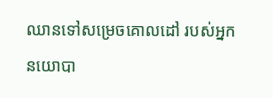ឈានទៅសម្រេចគោលដៅ របស់អ្នកនយោបា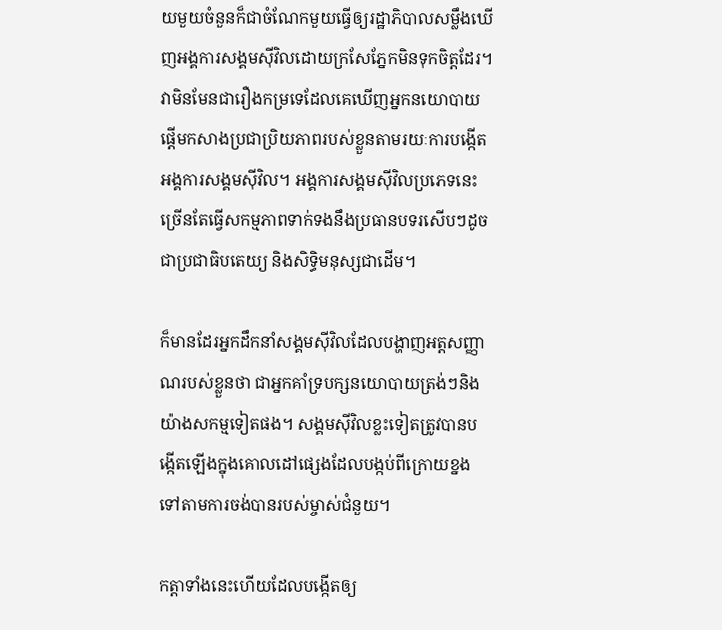យមួយចំនួនក៏ជាចំណែកមួយធ្វើឲ្យរដ្ឋាភិបាលសម្លឹងឃើញអង្គការសង្គមស៊ីវិលដោយក្រសែភ្នែកមិនទុកចិត្តដែរ។ វាមិនមែនជារឿងកម្រទេដែលគេឃើញអ្នកនយោបាយផ្តើមកសាងប្រជាប្រិយភាពរបស់ខ្លួនតាមរយៈការបង្កើតអង្គការសង្គមស៊ីវិល។ អង្គការសង្គមស៊ីវិលប្រភេទនេះច្រើនតែធ្វើសកម្មភាពទាក់ទងនឹងប្រធានបទរសើបៗដូចជាប្រជាធិបតេយ្យ និងសិទ្ធិមនុស្សជាដើម។

ក៏មានដែរអ្នកដឹកនាំសង្គមស៊ីវិលដែលបង្ហាញអត្តសញ្ញាណរបស់ខ្លួនថា ជាអ្នកគាំទ្របក្សនយោបាយត្រង់ៗនិងយ៉ាងសកម្មទៀតផង។ សង្គមស៊ីវិលខ្លះទៀតត្រូវបានបង្កើតឡើងក្នុងគោលដៅផ្សេងដែលបង្កប់ពីក្រោយខ្នងទៅតាមការចង់បានរបស់ម្ចាស់ជំនួយ។

កត្តាទាំងនេះហើយដែលបង្កើតឲ្យ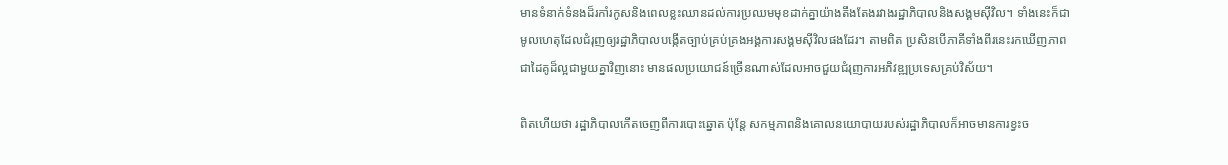មានទំនាក់ទំនងដ៏រកាំរកូសនិងពេលខ្លះឈានដល់ការប្រឈមមុខដាក់គ្នាយ៉ាងតឹងតែងរវាងរដ្ឋាភិបាលនិងសង្គមស៊ីវិល។ ទាំងនេះក៏ជាមូលហេតុដែលជំរុញឲ្យរដ្ឋាភិបាលបង្កើតច្បាប់គ្រប់គ្រងអង្គការសង្គមស៊ីវិលផងដែរ។ តាមពិត ប្រសិនបើភាគីទាំងពីរនេះរកឃើញភាពជាដៃគូដ៏ល្អជាមួយគ្នាវិញនោះ មានផលប្រយោជន៍ច្រើនណាស់ដែលអាចជួយជំរុញការអភិវឌ្ឍប្រទេសគ្រប់វិស័យ។

ពិតហើយថា រដ្ឋាភិបាលកើតចេញពីការបោះឆ្នោត ប៉ុន្តែ សកម្មភាពនិងគោលនយោបាយរបស់រដ្ឋាភិបាលក៏អាចមានការខ្វះច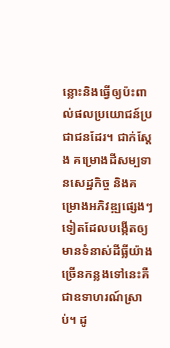ន្លោះនិងធ្វើឲ្យប៉ះពាល់ផលប្រយោជន៍ប្រជាជនដែរ។ ជាក់ស្តែង គម្រោងដីសម្បទានសេដ្ឋកិច្ច និងគម្រោងអភិវឌ្ឍផ្សេងៗទៀតដែលបង្កើតឲ្យមានទំនាស់ដីធ្លីយ៉ាងច្រើនកន្លងទៅនេះគឺជាឧទាហរណ៍ស្រាប់។ ដូ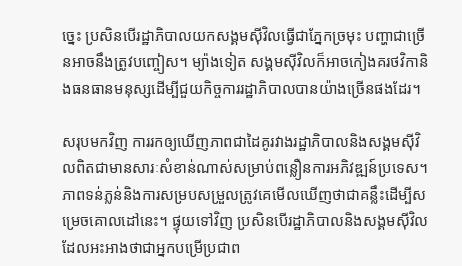ច្នេះ ប្រសិនបើរដ្ឋាភិបាលយកសង្គមស៊ីវិលធ្វើជាភ្នែកច្រមុះ បញ្ហាជាច្រើនអាចនឹងត្រូវបញ្ចៀស។ ម្យ៉ាងទៀត សង្គមស៊ីវិលក៏អាចកៀងគរថវិកានិងធនធានមនុស្សដើម្បីជួយកិច្ចការរដ្ឋាភិបាលបានយ៉ាងច្រើនផងដែរ។

សរុបមកវិញ ការរកឲ្យឃើញភាពជាដៃគូរវាងរដ្ឋាភិបាលនិងសង្គមស៊ីវិលពិតជាមានសារៈសំខាន់ណាស់សម្រាប់ពន្លឿនការអភិវឌ្ឍន៍ប្រទេស។ ភាពទន់ភ្លន់និងការសម្របសម្រួលត្រូវគេមើលឃើញថាជាគន្លឹះដើម្បីសម្រេចគោលដៅនេះ។ ផ្ទុយទៅវិញ ប្រសិនបើរដ្ឋាភិបាលនិងសង្គមស៊ីវិល ដែលអះអាងថាជាអ្នកបម្រើប្រជាព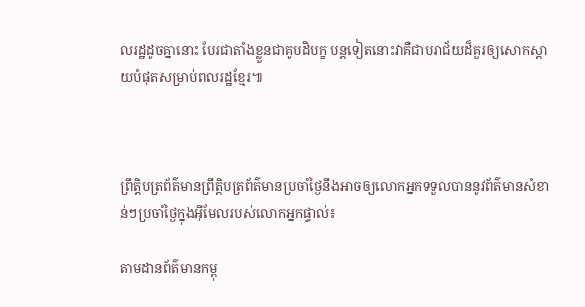លរដ្ឋដូចគ្នានោះ បែរជាតាំងខ្លួនជាគូបដិបក្ខ បន្តទៀតនោះវាគឺជាបរាជ័យដ៏គួរឲ្យសោកស្តាយបំផុតសម្រាប់ពលរដ្ឋខ្មែរ៕



ព្រឹត្តិបត្រព័ត៌មានព្រឹត្តិបត្រព័ត៌មានប្រចាំថ្ងៃនឹងអាចឲ្យលោកអ្នកទទួលបាននូវព័ត៌មានសំខាន់ៗប្រចាំថ្ងៃក្នុងអ៊ីមែលរបស់លោកអ្នកផ្ទាល់៖

តាមដានព័ត៌មានកម្ពុ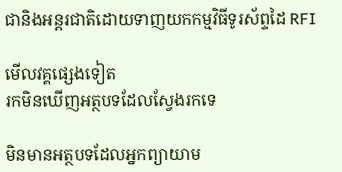ជានិងអន្តរជាតិដោយទាញយកកម្មវិធីទូរស័ព្ទដៃ RFI

មើលវគ្គផ្សេងទៀត
រកមិនឃើញអត្ថបទដែលស្វែងរកទេ

មិនមានអត្ថបទដែលអ្នកព្យាយាម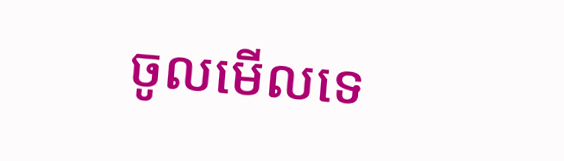ចូលមើលទេ